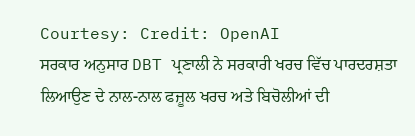Courtesy: Credit: OpenAI
ਸਰਕਾਰ ਅਨੁਸਾਰ DBT ਪ੍ਰਣਾਲੀ ਨੇ ਸਰਕਾਰੀ ਖਰਚ ਵਿੱਚ ਪਾਰਦਰਸ਼ਤਾ ਲਿਆਉਣ ਦੇ ਨਾਲ-ਨਾਲ ਫਜ਼ੂਲ ਖਰਚ ਅਤੇ ਬਿਚੋਲੀਆਂ ਦੀ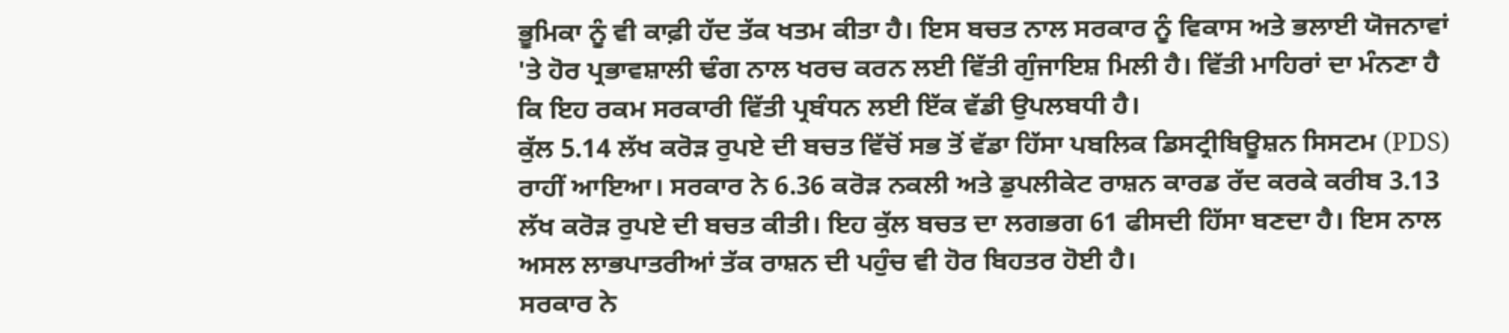ਭੂਮਿਕਾ ਨੂੰ ਵੀ ਕਾਫ਼ੀ ਹੱਦ ਤੱਕ ਖਤਮ ਕੀਤਾ ਹੈ। ਇਸ ਬਚਤ ਨਾਲ ਸਰਕਾਰ ਨੂੰ ਵਿਕਾਸ ਅਤੇ ਭਲਾਈ ਯੋਜਨਾਵਾਂ 'ਤੇ ਹੋਰ ਪ੍ਰਭਾਵਸ਼ਾਲੀ ਢੰਗ ਨਾਲ ਖਰਚ ਕਰਨ ਲਈ ਵਿੱਤੀ ਗੁੰਜਾਇਸ਼ ਮਿਲੀ ਹੈ। ਵਿੱਤੀ ਮਾਹਿਰਾਂ ਦਾ ਮੰਨਣਾ ਹੈ ਕਿ ਇਹ ਰਕਮ ਸਰਕਾਰੀ ਵਿੱਤੀ ਪ੍ਰਬੰਧਨ ਲਈ ਇੱਕ ਵੱਡੀ ਉਪਲਬਧੀ ਹੈ।
ਕੁੱਲ 5.14 ਲੱਖ ਕਰੋੜ ਰੁਪਏ ਦੀ ਬਚਤ ਵਿੱਚੋਂ ਸਭ ਤੋਂ ਵੱਡਾ ਹਿੱਸਾ ਪਬਲਿਕ ਡਿਸਟ੍ਰੀਬਿਊਸ਼ਨ ਸਿਸਟਮ (PDS) ਰਾਹੀਂ ਆਇਆ। ਸਰਕਾਰ ਨੇ 6.36 ਕਰੋੜ ਨਕਲੀ ਅਤੇ ਡੁਪਲੀਕੇਟ ਰਾਸ਼ਨ ਕਾਰਡ ਰੱਦ ਕਰਕੇ ਕਰੀਬ 3.13 ਲੱਖ ਕਰੋੜ ਰੁਪਏ ਦੀ ਬਚਤ ਕੀਤੀ। ਇਹ ਕੁੱਲ ਬਚਤ ਦਾ ਲਗਭਗ 61 ਫੀਸਦੀ ਹਿੱਸਾ ਬਣਦਾ ਹੈ। ਇਸ ਨਾਲ ਅਸਲ ਲਾਭਪਾਤਰੀਆਂ ਤੱਕ ਰਾਸ਼ਨ ਦੀ ਪਹੁੰਚ ਵੀ ਹੋਰ ਬਿਹਤਰ ਹੋਈ ਹੈ।
ਸਰਕਾਰ ਨੇ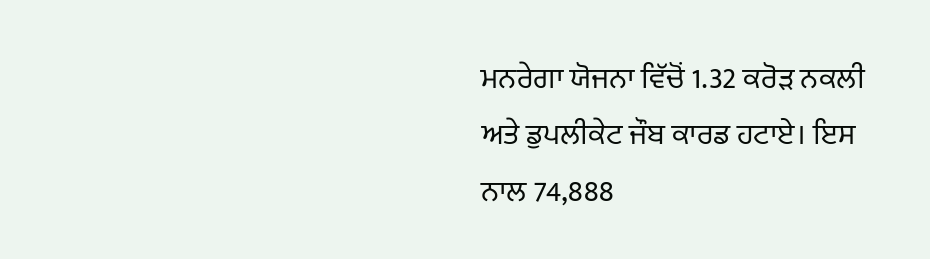ਮਨਰੇਗਾ ਯੋਜਨਾ ਵਿੱਚੋਂ 1.32 ਕਰੋੜ ਨਕਲੀ ਅਤੇ ਡੁਪਲੀਕੇਟ ਜੌਬ ਕਾਰਡ ਹਟਾਏ। ਇਸ ਨਾਲ 74,888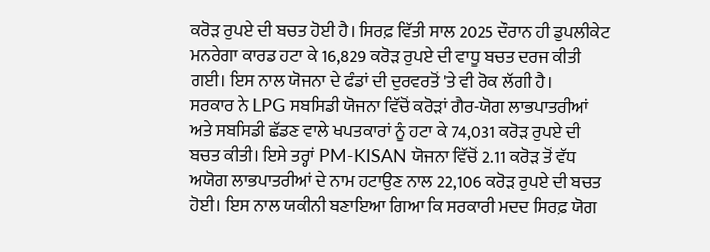ਕਰੋੜ ਰੁਪਏ ਦੀ ਬਚਤ ਹੋਈ ਹੈ। ਸਿਰਫ਼ ਵਿੱਤੀ ਸਾਲ 2025 ਦੌਰਾਨ ਹੀ ਡੁਪਲੀਕੇਟ ਮਨਰੇਗਾ ਕਾਰਡ ਹਟਾ ਕੇ 16,829 ਕਰੋੜ ਰੁਪਏ ਦੀ ਵਾਧੂ ਬਚਤ ਦਰਜ ਕੀਤੀ ਗਈ। ਇਸ ਨਾਲ ਯੋਜਨਾ ਦੇ ਫੰਡਾਂ ਦੀ ਦੁਰਵਰਤੋਂ 'ਤੇ ਵੀ ਰੋਕ ਲੱਗੀ ਹੈ।
ਸਰਕਾਰ ਨੇ LPG ਸਬਸਿਡੀ ਯੋਜਨਾ ਵਿੱਚੋਂ ਕਰੋੜਾਂ ਗੈਰ-ਯੋਗ ਲਾਭਪਾਤਰੀਆਂ ਅਤੇ ਸਬਸਿਡੀ ਛੱਡਣ ਵਾਲੇ ਖਪਤਕਾਰਾਂ ਨੂੰ ਹਟਾ ਕੇ 74,031 ਕਰੋੜ ਰੁਪਏ ਦੀ ਬਚਤ ਕੀਤੀ। ਇਸੇ ਤਰ੍ਹਾਂ PM-KISAN ਯੋਜਨਾ ਵਿੱਚੋਂ 2.11 ਕਰੋੜ ਤੋਂ ਵੱਧ ਅਯੋਗ ਲਾਭਪਾਤਰੀਆਂ ਦੇ ਨਾਮ ਹਟਾਉਣ ਨਾਲ 22,106 ਕਰੋੜ ਰੁਪਏ ਦੀ ਬਚਤ ਹੋਈ। ਇਸ ਨਾਲ ਯਕੀਨੀ ਬਣਾਇਆ ਗਿਆ ਕਿ ਸਰਕਾਰੀ ਮਦਦ ਸਿਰਫ਼ ਯੋਗ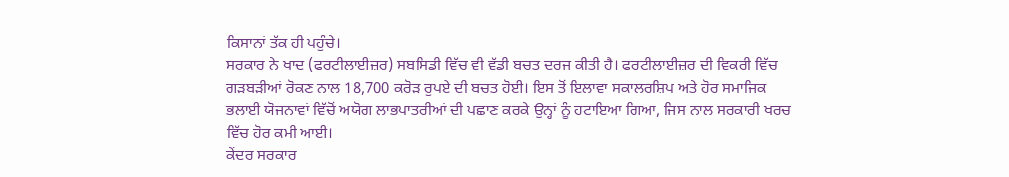ਕਿਸਾਨਾਂ ਤੱਕ ਹੀ ਪਹੁੰਚੇ।
ਸਰਕਾਰ ਨੇ ਖਾਦ (ਫਰਟੀਲਾਈਜ਼ਰ) ਸਬਸਿਡੀ ਵਿੱਚ ਵੀ ਵੱਡੀ ਬਚਤ ਦਰਜ ਕੀਤੀ ਹੈ। ਫਰਟੀਲਾਈਜ਼ਰ ਦੀ ਵਿਕਰੀ ਵਿੱਚ ਗੜਬੜੀਆਂ ਰੋਕਣ ਨਾਲ 18,700 ਕਰੋੜ ਰੁਪਏ ਦੀ ਬਚਤ ਹੋਈ। ਇਸ ਤੋਂ ਇਲਾਵਾ ਸਕਾਲਰਸ਼ਿਪ ਅਤੇ ਹੋਰ ਸਮਾਜਿਕ ਭਲਾਈ ਯੋਜਨਾਵਾਂ ਵਿੱਚੋਂ ਅਯੋਗ ਲਾਭਪਾਤਰੀਆਂ ਦੀ ਪਛਾਣ ਕਰਕੇ ਉਨ੍ਹਾਂ ਨੂੰ ਹਟਾਇਆ ਗਿਆ, ਜਿਸ ਨਾਲ ਸਰਕਾਰੀ ਖਰਚ ਵਿੱਚ ਹੋਰ ਕਮੀ ਆਈ।
ਕੇਂਦਰ ਸਰਕਾਰ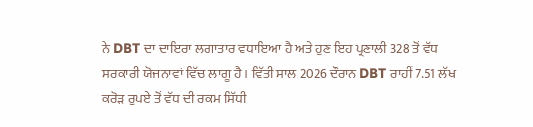ਨੇ DBT ਦਾ ਦਾਇਰਾ ਲਗਾਤਾਰ ਵਧਾਇਆ ਹੈ ਅਤੇ ਹੁਣ ਇਹ ਪ੍ਰਣਾਲੀ 328 ਤੋਂ ਵੱਧ ਸਰਕਾਰੀ ਯੋਜਨਾਵਾਂ ਵਿੱਚ ਲਾਗੂ ਹੈ। ਵਿੱਤੀ ਸਾਲ 2026 ਦੌਰਾਨ DBT ਰਾਹੀਂ 7.51 ਲੱਖ ਕਰੋੜ ਰੁਪਏ ਤੋਂ ਵੱਧ ਦੀ ਰਕਮ ਸਿੱਧੀ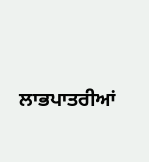ਲਾਭਪਾਤਰੀਆਂ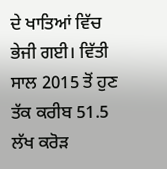ਦੇ ਖਾਤਿਆਂ ਵਿੱਚ ਭੇਜੀ ਗਈ। ਵਿੱਤੀ ਸਾਲ 2015 ਤੋਂ ਹੁਣ ਤੱਕ ਕਰੀਬ 51.5 ਲੱਖ ਕਰੋੜ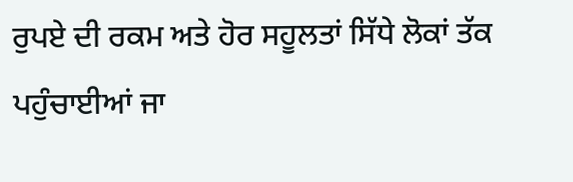ਰੁਪਏ ਦੀ ਰਕਮ ਅਤੇ ਹੋਰ ਸਹੂਲਤਾਂ ਸਿੱਧੇ ਲੋਕਾਂ ਤੱਕ ਪਹੁੰਚਾਈਆਂ ਜਾ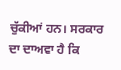ਚੁੱਕੀਆਂ ਹਨ। ਸਰਕਾਰ ਦਾ ਦਾਅਵਾ ਹੈ ਕਿ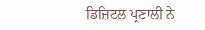ਡਿਜ਼ਿਟਲ ਪ੍ਰਣਾਲੀ ਨੇ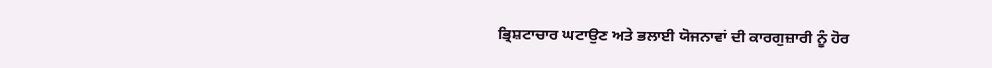ਭ੍ਰਿਸ਼ਟਾਚਾਰ ਘਟਾਉਣ ਅਤੇ ਭਲਾਈ ਯੋਜਨਾਵਾਂ ਦੀ ਕਾਰਗੁਜ਼ਾਰੀ ਨੂੰ ਹੋਰ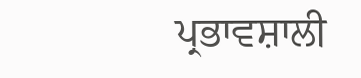ਪ੍ਰਭਾਵਸ਼ਾਲੀ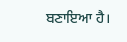ਬਣਾਇਆ ਹੈ।